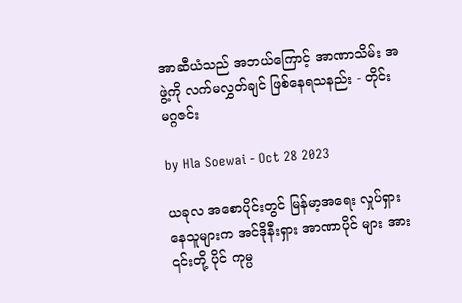အာဆီယံသည် အဘယ်ကြောင့် အာဏာသိမ်း အဖွဲ့ကို လက်မလွှတ်ချင် ဖြစ်နေရသနည်း - တိုင်းမဂ္ဂဇင်း

by Hla Soewai - Oct 28 2023

ယခုလ အစောပိုင်းတွင် မြန်မာ့အရေး လှုပ်ရှားနေသူများက အင်ဒိုနီးရှား အာဏာပိုင် များ အား ၎င်းတို့ ပိုင် ကုမ္ပ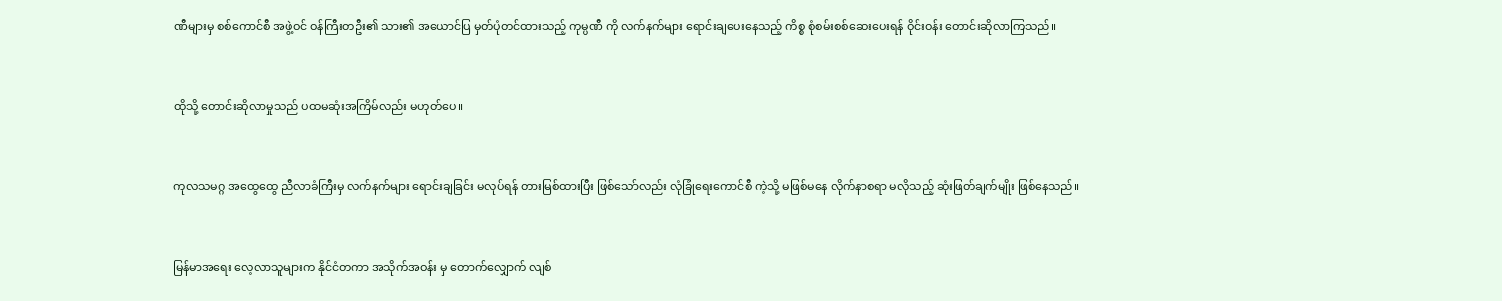ဏီများမှ စစ်ကောင်စီ အဖွဲ့ဝင် ဝန်ကြီးတဦး၏ သား၏ အယောင်ပြ မှတ်ပုံတင်ထားသည့် ကုမ္ပဏီ ကို လက်နက်များ ရောင်းချပေးနေသည့် ကိစ္စ စုံစမ်းစစ်ဆေးပေးရန် ဝိုင်းဝန်း တောင်းဆိုလာကြသည်။



ထိုသို့ တောင်းဆိုလာမှုသည် ပထမဆုံးအကြိမ်လည်း မဟုတ်ပေ။



ကုလသမဂ္ဂ အထွေထွေ ညီလာခံကြီးမှ လက်နက်များ ရောင်းချခြင်း မလုပ်ရန် တားမြစ်ထားပြီး ဖြစ်သော်လည်း လုံခြုံရေးကောင်စီ ကဲ့သို့ မဖြစ်မနေ လိုက်နာစရာ မလိုသည့် ဆုံးဖြတ်ချက်မျိုး ဖြစ်နေသည်။



မြန်မာအရေး လေ့လာသူများက နိုင်ငံတကာ အသိုက်အဝန်း မှ တောက်လျှောက် လျစ်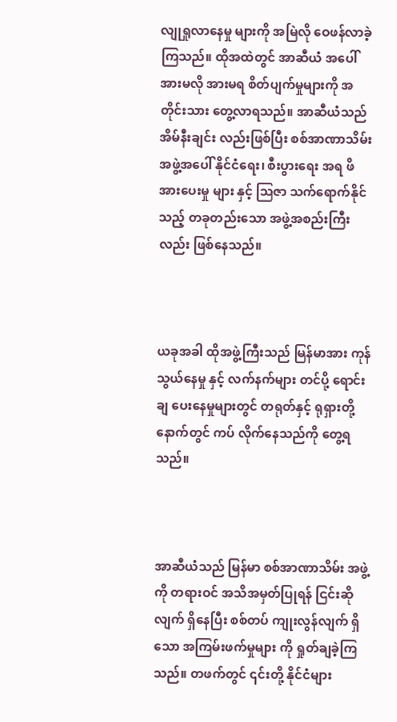လျုရှုလာနေမှု များကို အမြဲလို ဝေဖန်လာခဲ့ကြသည်။ ထိုအထဲတွင် အာဆီယံ အပေါ် အားမလို အားမရ စိတ်ပျက်မှုများကို အတိုင်းသား တွေ့လာရသည်။ အာဆီယံသည် အိမ်နီးချင်း လည်းဖြစ်ပြီး စစ်အာဏာသိမ်း အဖွဲ့အပေါ် နိုင်ငံရေး၊ စီးပွားရေး အရ ဖိအားပေးမှု များ နှင့် ဩဇာ သက်ရောက်နိုင်သည့် တခုတည်းသော အဖွဲ့အစည်းကြီးလည်း ဖြစ်နေသည်။



ယခုအခါ ထိုအဖွဲ့ကြီးသည် မြန်မာအား ကုန်သွယ်နေမှု နှင့် လက်နက်များ တင်ပို့ ရောင်းချ ပေးနေမှုများတွင် တရုတ်နှင့် ရုရှားတို့ နောက်တွင် ကပ် လိုက်နေသည်ကို တွေ့ရသည်။



အာဆီယံသည် မြန်မာ စစ်အာဏာသိမ်း အဖွဲ့ကို တရားဝင် အသိအမှတ်ပြုရန် ငြင်းဆိုလျက် ရှိနေပြီး စစ်တပ် ကျုးလွန်လျက် ရှိသော အကြမ်းဖက်မှုများ ကို ရှုတ်ချခဲ့ကြသည်။ တဖက်တွင် ၎င်းတို့ နိုင်ငံများ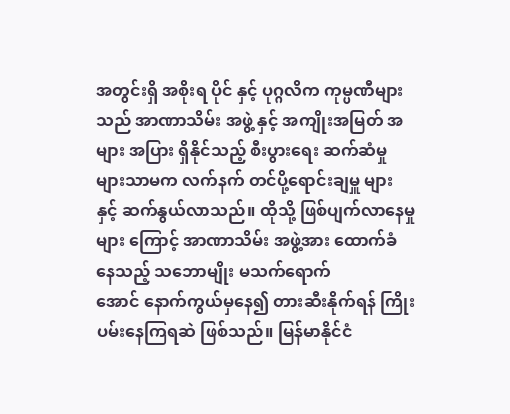အတွင်းရှိ အစိုးရ ပိုင် နှင့် ပုဂ္ဂလိက ကုမ္ပဏီများသည် အာဏာသိမ်း အဖွဲ့ နှင့် အကျိုးအမြတ် အများ အပြား ရှိနိုင်သည့် စီးပွားရေး ဆက်ဆံမှုများသာမက လက်နက် တင်ပို့ရောင်းချမှူ များ နှင့် ဆက်နွယ်လာသည်။ ထိုသို့ ဖြစ်ပျက်လာနေမှု များ ကြောင့် အာဏာသိမ်း အဖွဲ့အား ထောက်ခံနေသည့် သဘောမျိုး မသက်ရောက်အောင် ‌နောက်ကွယ်မှနေ၍ တားဆီးနိုက်ရန် ကြိုးပမ်းနေကြရဆဲ ဖြစ်သည်။ မြန်မာနိုင်ငံ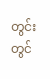တွင်း တွင်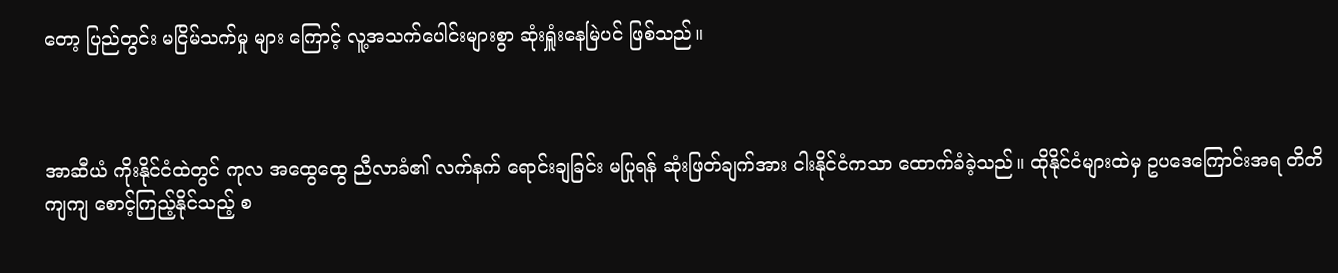တော့ ပြည်တွင်း မငြိမ်သက်မှု များ ကြောင့် လူ့အသက်ပေါင်းများစွာ ဆုံးရှူံးနေမြဲပင် ဖြစ်သည်။



အာဆီယံ ကိုးနိုင်ငံထဲတွင် ကုလ အထွေထွေ ညီလာခံ၏ လက်နက် ရောင်းချခြင်း မပြုရန် ဆုံးဖြတ်ချက်အား ငါးနိုင်ငံကသာ ထောက်ခံခဲ့သည်။ ထိုနိုင်ငံများထဲမှ ဥပဒေကြောင်းအရ တိတိကျကျ စောင့်ကြည့်နိုင်သည့် စ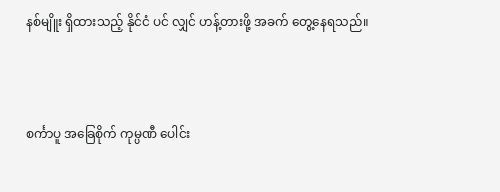နစ်မျိူး ရှိထားသည့် နိုင်ငံ ပင် လျှင် ဟန့်တားဖို့ အခက်‌ တွေ့နေရသည်။



စင်္ကာပူ အခြေစိုက် ကုမ္ပဏီ ပေါင်း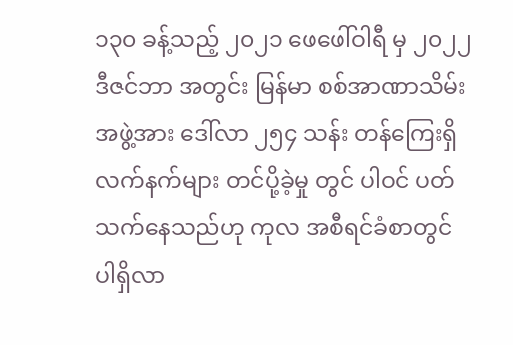၁၃၀ ခန့်သည့် ၂၀၂၁ ဖေဖေါ်ဝါရီ မှ ၂၀၂၂ ဒီဇင်ဘာ အတွင်း မြန်မာ စစ်အာဏာသိမ်း အဖွဲ့အား ဒေါ်လာ ၂၅၄ သန်း တန်ကြေးရှိ လက်နက်များ တင်ပို့ခဲ့မှု တွင် ပါဝင် ပတ်သက်နေသည်ဟု ကုလ အစီရင်ခံစာတွင် ပါရှိလာ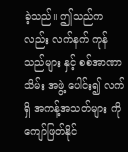ခဲ့သည်။ ဤသည်ကလည်း လက်နက် ကုန်သည်များ နှင့် စစ်အာဏာသိမ်း အဖွဲ့ ပေါင်း၍ လက်ရှိ အကန့်အသတ်များ ကို ကျော်ဖြတ်နိုင်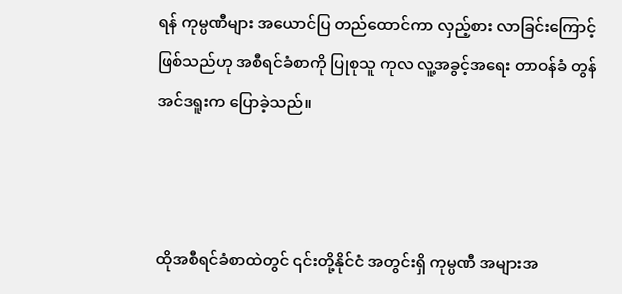ရန် ကုမ္ပဏီများ အယောင်ပြ တည်ထောင်ကာ လှည့်စား လာခြင်းကြောင့် ဖြစ်သည်ဟု အစီရင်ခံစာကို ပြုစုသူ ကုလ လူ့အခွင့်အရေး တာဝန်ခံ တွန် အင်ဒရူးက ပြောခဲ့သည်။



ထိုအစီရင်ခံစာထဲတွင် ၎င်းတို့နိုင်ငံ အတွင်းရှိ ကုမ္ပဏီ အများအ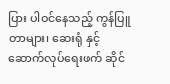ပြား ပါဝင်နေသည့် ကွန်ပြူတာများ၊ ဆေးရုံ နှင့် ဆောက်လုပ်ရေးဖက် ဆိုင်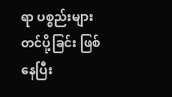ရာ ပစ္စည်းများ တင်ပို့ခြင်း ဖြစ်နေပြီး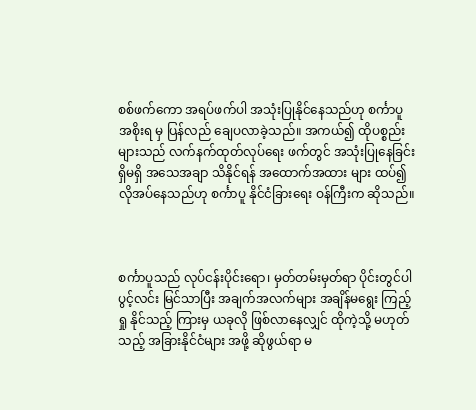စစ်ဖက်ကော အရပ်ဖက်ပါ အသုံးပြုနိုင်နေသည်ဟု စင်္ကာပူ အစိုးရ မှ ပြန်လည် ချေပလာခဲ့သည်။ အကယ်၍ ထိုပစ္စည်းများသည် လက်နက်ထုတ်လုပ်ရေး ဖက်တွင် အသုံးပြုနေခြင်း ရှိမရှိ အသေအချာ သိနိုင်ရန် အထောက်အထား များ ထပ်၍ လိုအပ်နေသည်ဟု စင်္ကာပူ နိုင်ငံခြားရေး ဝန်ကြီးက ဆိုသည်။



စင်္ကာပူသည် လုပ်ငန်းပိုင်းရော၊ မှတ်တမ်းမှတ်ရာ ပိုင်းတွင်ပါ ပွင့်လင်း မြင်သာပြီး အချက်အလက်များ အချိန်မရွေး ကြည့်ရှု နိုင်သည့် ကြားမှ ယခုလို ဖြစ်လာနေလျှင် ထိုကဲ့သို့ မဟုတ်သည့် အခြားနိုင်ငံများ အဖို့ ဆိုဖွယ်ရာ မ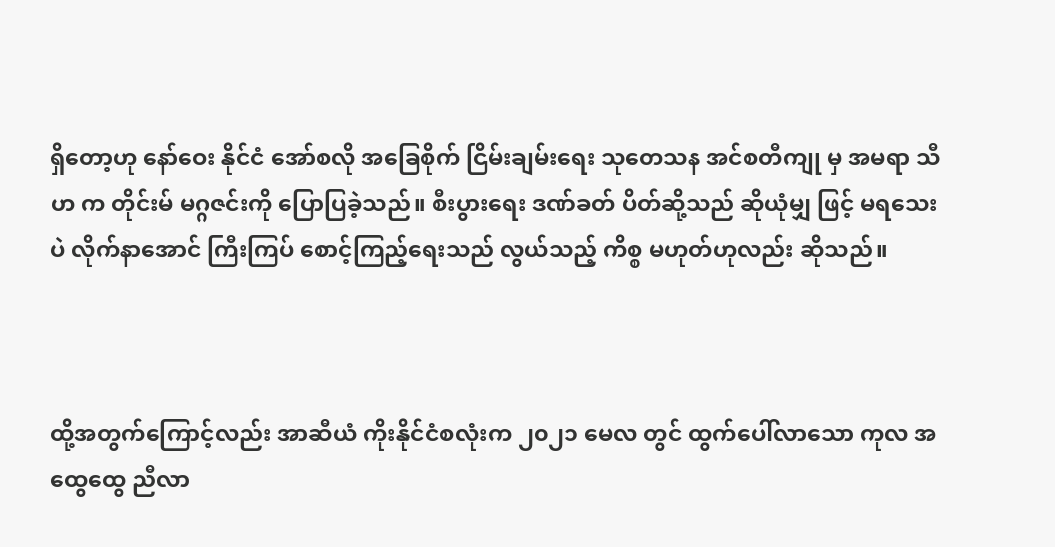ရှိတော့ဟု နော်ဝေး နိုင်ငံ အော်စလို အခြေစိုက် ငြိမ်းချမ်းရေး သုတေသန အင်စတီကျု မှ အမရာ သီဟ က တိုင်းမ် မဂ္ဂဇင်းကို ပြောပြခဲ့သည်။ စီးပွားရေး ဒဏ်ခတ် ပိတ်ဆို့သည် ဆိုယုံမျှ ဖြင့် မရသေးပဲ လိုက်နာအောင် ကြီးကြပ် စောင့်ကြည့်ရေးသည် လွယ်သည့် ကိစ္စ မဟုတ်ဟုလည်း ဆိုသည်။



ထို့အတွက်ကြောင့်လည်း အာဆီယံ ကိုးနိုင်ငံစလုံးက ၂၀၂၁ မေလ တွင် ထွက်ပေါ်လာသော ကုလ အထွေထွေ ညီလာ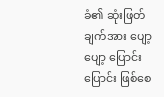ခံ၏ ဆုံးဖြတ်ချက်အား ပျော့ပျော့ ပြောင်းပြောင်း ဖြစ်စေ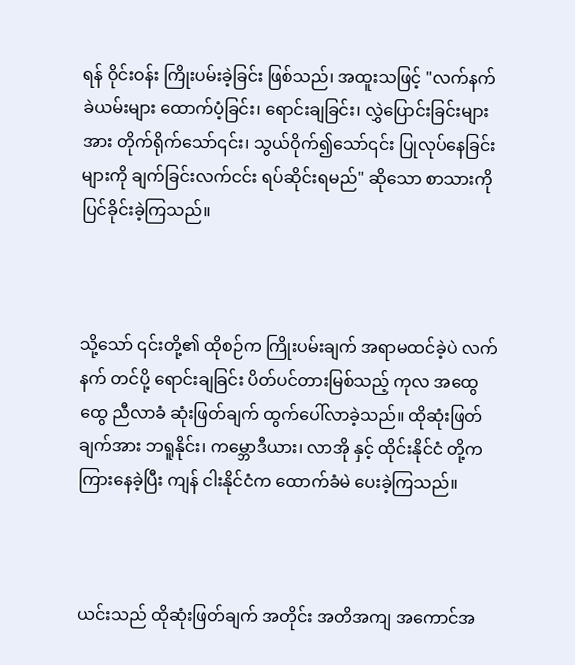ရန် ဝိုင်းဝန်း ကြိုးပမ်းခဲ့ခြင်း ဖြစ်သည်၊ အထူးသဖြင့် "လက်နက်ခဲယမ်းများ ထောက်ပံ့ခြင်း၊ ရောင်းချခြင်း၊ လွှဲပြောင်းခြင်းများ အား တိုက်ရိုက်သော်၎င်း၊ သွယ်ဝိုက်၍သော်၎င်း ပြုလုပ်‌နေခြင်းများကို ချက်ခြင်းလက်ငင်း ရပ်ဆိုင်းရမည်" ဆိုသော စာသားကို ပြင်ခိုင်းခဲ့ကြသည်။



သို့သော် ၎င်းတို့၏ ထိုစဉ်က ကြိုးပမ်းချက် အရာမထင်ခဲ့ပဲ လက်နက် တင်ပို့ ရောင်းချခြင်း ပိတ်ပင်တားမြစ်သည့် ကုလ အထွေထွေ ညီလာခံ ဆုံးဖြတ်ချက် ထွက်ပေါ်လာခဲ့သည်။ ထိုဆုံးဖြတ်ချက်အား ဘရူနိုင်း၊ ကမ္ဘောဒီယား၊ လာအို နှင့် ထိုင်းနိုင်ငံ တို့က ကြားနေခဲ့ပြီး ကျန် ငါးနိုင်ငံက ထောက်ခံမဲ ပေးခဲ့ကြသည်။



ယင်းသည် ထိုဆုံးဖြတ်ချက် အတိုင်း အတိအကျ အကောင်အ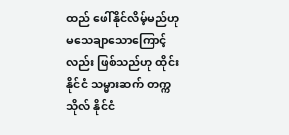ထည် ဖေါ်နိုင်လိမ့်မည်ဟု မသေချာသောကြောင့်လည်း ဖြစ်သည်ဟု ထိုင်းနိုင်ငံ သမ္မားဆက် တက္ကသိုလ် နိုင်ငံ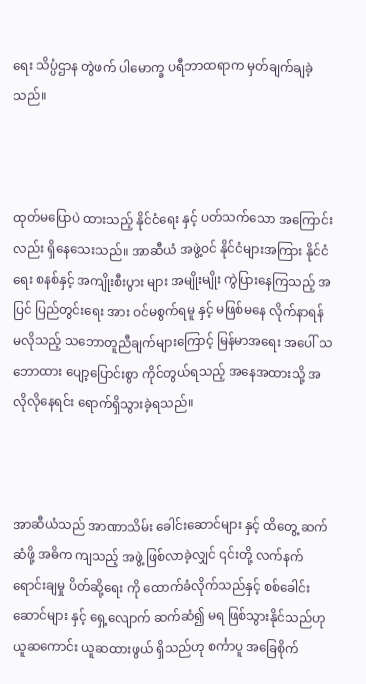ရေး သိပ္ပံဌာန တွဲဖက် ပါမောက္ခ ပရီဘာထရာက မှတ်ချက်ချခဲ့သည်။



ထုတ်မပြောပဲ ထားသည့် နိုင်ငံရေး နှင့် ပတ်သက်သော အကြောင်းလည်း ရှိနေသေးသည်။ အာဆီယံ အဖွဲ့ဝင် နိုင်ငံများအကြား နိုင်ငံရေး စနစ်နှင့် အကျိုးစီးပွား များ အမျိုးမျိုး ကွဲပြားနေကြသည့် အပြင် ပြည်တွင်းရေး အား ဝင်မစွက်ရမူ နှင့် မဖြစ်မနေ လိုက်နာရန် မလိုသည့် သဘောတူညီချက်များကြောင့် မြန်မာအရေး အပေါ် သဘောထား ပျော့ပြောင်းစွာ ကိုင်တွယ်ရသည့် အနေအထားသို့ အလိုလိုနေရင်း ရောက်ရှိသွားခဲ့ရသည်။



အာဆီယံသည် အာဏာသိမ်း ခေါင်းဆောင်များ နှင့် ထိတွေ့ ဆက်ဆံဖို့ အဓိက ကျသည့် အဖွဲ့ ဖြစ်လာခဲ့လျှင် ၎င်းတို့ လက်နက် ရောင်းချမှု ပိတ်ဆို့ရေး ကို ထောက်ခံလိုက်သည်နှင့် စစ်ခေါင်းဆောင်များ နှင့် ရှေ့လျောက် ဆက်ဆံ၍ မရ ဖြစ်သွားနိုင်သည်ဟု ယူဆကောင်း ယူဆထားဖွယ် ရှိသည်ဟု စင်္ကာပူ အခြေစိုက်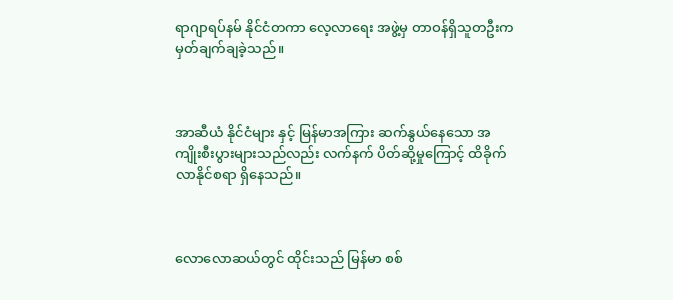ရာဂျာရပ်နမ် နိုင်ငံတကာ လေ့လာရေး အဖွဲ့မှ တာဝန်ရှိသူတဦးက မှတ်ချက်ချခဲ့သည်။



အာဆီယံ နိုင်ငံများ နှင့် မြန်မာအကြား ဆက်နွယ်နေသော အကျိုးစီးပွားများသည်လည်း လက်နက် ပိတ်ဆို့မှုကြောင့် ထိခိုက်လာနိုင်စရာ ရှိနေသည်။



လောလောဆယ်တွင် ထိုင်းသည် မြန်မာ စစ်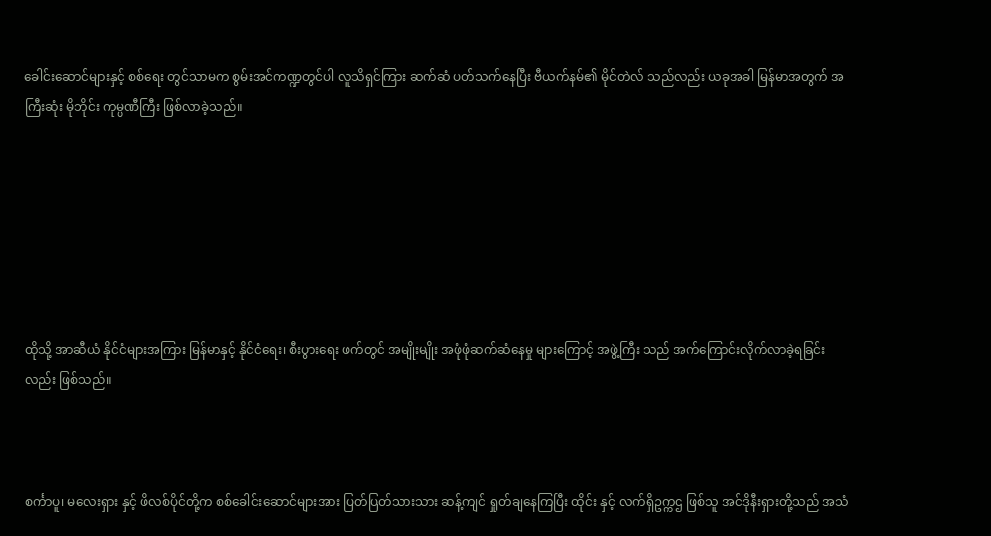ခေါင်းဆောင်များနှင့် စစ်ရေး တွင်သာမက စွမ်းအင်ကဏ္ဍတွင်ပါ လူသိရှင်ကြား ဆက်ဆံ ပတ်သက်နေပြီး ဗီယက်နမ်၏ မိုင်တဲလ် သည်လည်း ယခုအခါ မြန်မာအတွက် အကြီးဆုံး မိုဘိုင်း ကုမ္ပဏီကြီး ဖြစ်လာခဲ့သည်။







ထိုသို့ အာဆီယံ နိုင်ငံများအကြား မြန်မာနှင့် နိုင်ငံရေး၊ စီးပွားရေး ဖက်တွင် အမျိုးမျိုး အဖုံဖုံဆက်ဆံနေမှု များကြောင့် အဖွဲ့ကြီး သည် အက်ကြောင်းလိုက်လာခဲ့ရခြင်းလည်း ဖြစ်သည်။



စင်္ကာပူ၊ မလေးရှား နှင့် ဖိလစ်ပိုင်တို့က စစ်ခေါင်းဆောင်များအား ပြတ်ပြတ်သားသား ဆန့်ကျင် ရှုတ်ချနေကြပြီး ထိုင်း နှင့် လက်ရှိဥက္ကဌ ဖြစ်သူ အင်ဒိုနီးရှားတို့သည် အသံ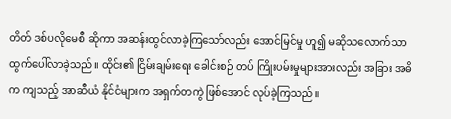တိတ် ဒစ်ပလိုမေစီ ဆိုကာ အဆန်းထွင်လာခဲ့ကြသော်လည်း အောင်မြင်မှု ဟူ၍ မဆိုသလောက်သာ ထွက်ပေါ်လာခဲ့သည်။ ထိုင်း၏ ငြိမ်းချမ်းရေး ခေါင်းစဉ် တပ် ကြိုးပမ်းမှုများအားလည်း အခြား အဓိက ကျသည့် အာဆီယံ နိုင်ငံများက အရှက်တကွဲ ဖြစ်အောင် လုပ်ခဲ့ကြသည်။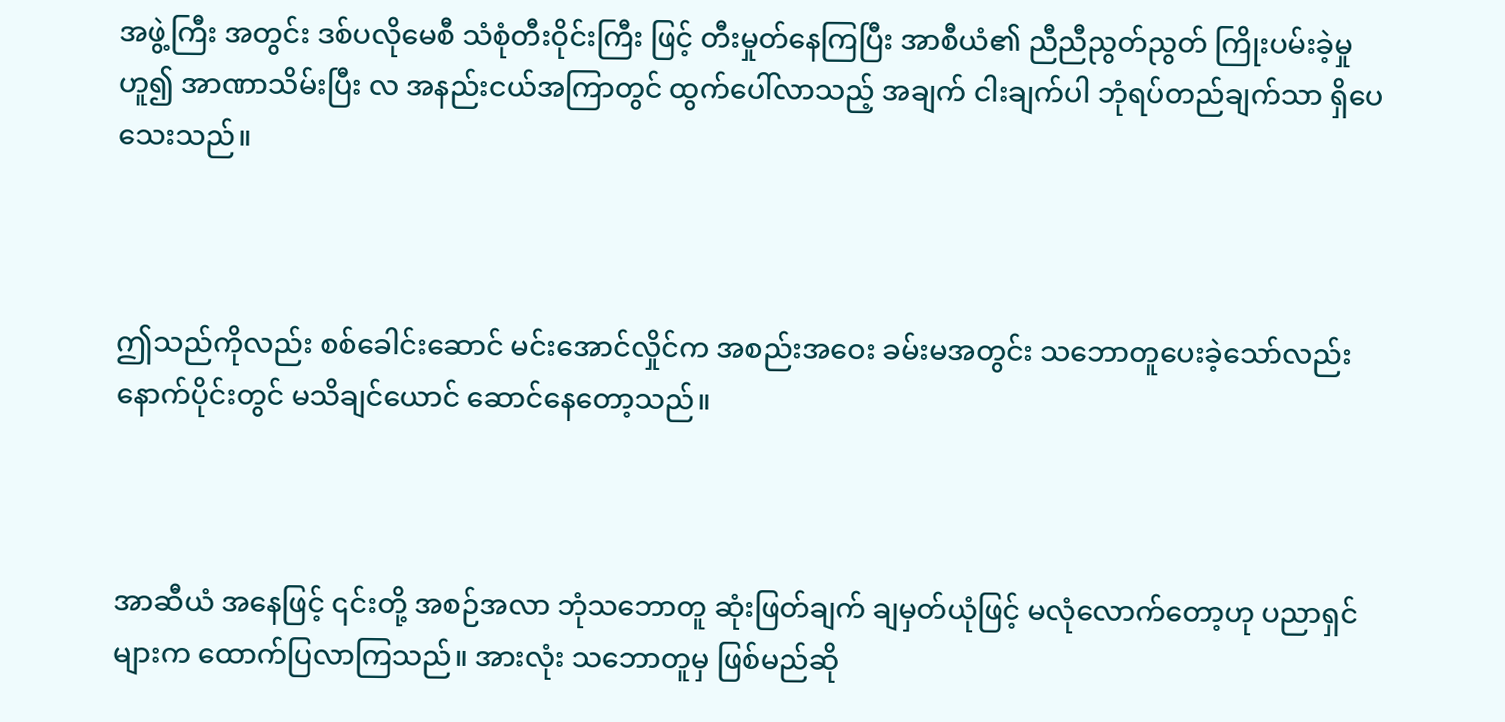အဖွဲ့ကြီး အတွင်း ဒစ်ပလိုမေစီ သံစုံတီးဝိုင်းကြီး ဖြင့် တီးမှုတ်နေကြပြီး အာစီယံ၏ ညီညီညွတ်ညွတ် ကြိုးပမ်းခဲ့မှု ဟူ၍ အာဏာသိမ်းပြီး လ အနည်းငယ်အကြာတွင် ထွက်ပေါ်လာသည့် အချက် ငါးချက်ပါ ဘုံရပ်တည်ချက်သာ ရှိပေသေးသည်။



ဤသည်ကိုလည်း စစ်ခေါင်းဆောင် မင်းအောင်လှိုင်က အစည်းအဝေး ခမ်းမအတွင်း သဘောတူပေးခဲ့သော်လည်း နောက်ပိုင်းတွင် မသိချင်ယောင် ဆောင်နေတော့သည်။



အာဆီယံ အနေဖြင့် ၎င်းတို့ အစဉ်အလာ ဘုံသဘောတူ ဆုံးဖြတ်ချက် ချမှတ်ယုံဖြင့် မလုံလောက်တော့ဟု ပညာရှင်များက ထောက်ပြလာကြသည်။ အားလုံး သဘောတူမှ ဖြစ်မည်ဆို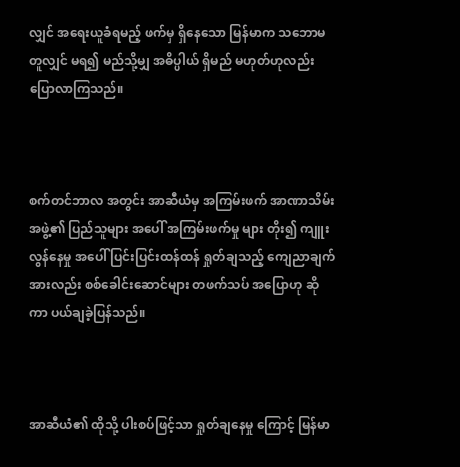လျှင် အရေးယူခံရမည့် ဖက်မှ ရှိနေသော မြန်မာက သဘောမတူလျှင် မရ၍ မည်သို့မျှ အဓိပ္ပါယ် ရှိမည် မဟုတ်ဟုလည်း ပြောလာကြသည်။



စက်တင်ဘာလ အတွင်း အာဆီယံမှ အကြမ်းဖက် အာဏာသိမ်း အဖွဲ့၏ ပြည်သူများ အပေါ် အကြမ်းဖက်မှု များ တိုး၍ ကျူးလွန်နေမှု အပေါ် ပြင်းပြင်းထန်ထန် ရှုတ်ချသည့် ကျေညာချက်အားလည်း စစ်ခေါင်းဆောင်များ တဖက်သပ် အပြောဟု ဆိုကာ ပယ်ချခဲ့ပြန်သည်။



အာဆီယံ၏ ထိုသို့ ပါးစပ်ဖြင့်သာ ရှုတ်ချနေမှု ကြောင့် မြန်မာ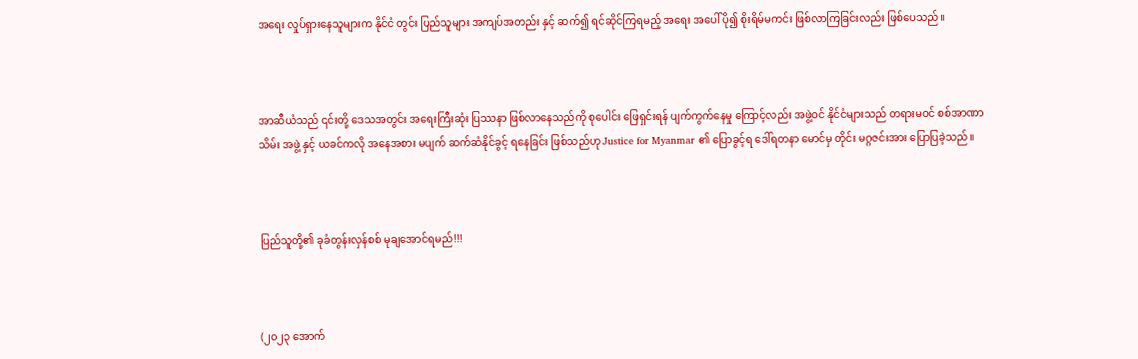အရေး လှုပ်ရှားနေသူများက နိုင်ငံ တွင်း ပြည်သူများ အကျပ်အတည်း နှင့် ဆက်၍ ရင်ဆိုင်ကြရမည့် အရေး အပေါ် ပို၍ စိုးရိမ်မကင်း ဖြစ်လာကြခြင်းလည်း ဖြစ်ပေသည်။



အာဆီယံသည် ၎င်းတို့ ဒေသအတွင်း အရေးကြီးဆုံး ပြဿနာ ဖြစ်လာနေသည်ကို စုပေါင်း ဖြေရှင်းရန် ပျက်ကွက်နေမှု ကြောင့်လည်း အဖွဲ့ဝင် နိုင်ငံများသည် တရားမဝင် စစ်အာဏာသိမ်း အဖွဲ့ နှင့် ယခင်ကလို အနေအစား မပျက် ဆက်ဆံနိုင်ခွင့် ရနေခြင်း ဖြစ်သည်ဟု Justice for Myanmar ၏ ပြောခွင့်ရ ဒေါ်ရတနာ မောင်မှ တိုင်း မဂ္ဂဇင်းအား ပြောပြခဲ့သည်။



ပြည်သူတို့၏ ခုခံတွန်းလှန်စစ် မုချအောင်ရမည်!!!



(၂၀၂၃ အောက်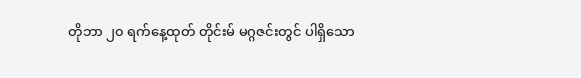တိုဘာ ၂၀ ရက်နေ့ထုတ် တိုင်းမ် မဂ္ဂဇင်းတွင် ပါရှိသော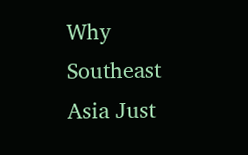Why Southeast Asia Just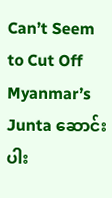Can’t Seem to Cut Off Myanmar’s Junta ဆောင်းပါး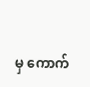မှ ကောက်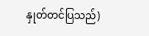နှုတ်တင်ပြသည်)